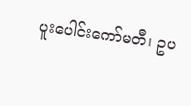ပူးပေါင်းကော်မတီ၊ ဥပ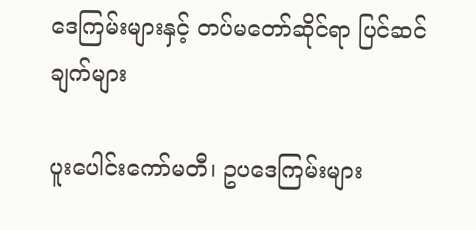ဒေကြမ်းများနှင့် တပ်မတော်ဆိုင်ရာ ပြင်ဆင်ချက်များ

ပူးပေါင်းကော်မတီ၊ ဥပဒေကြမ်းများ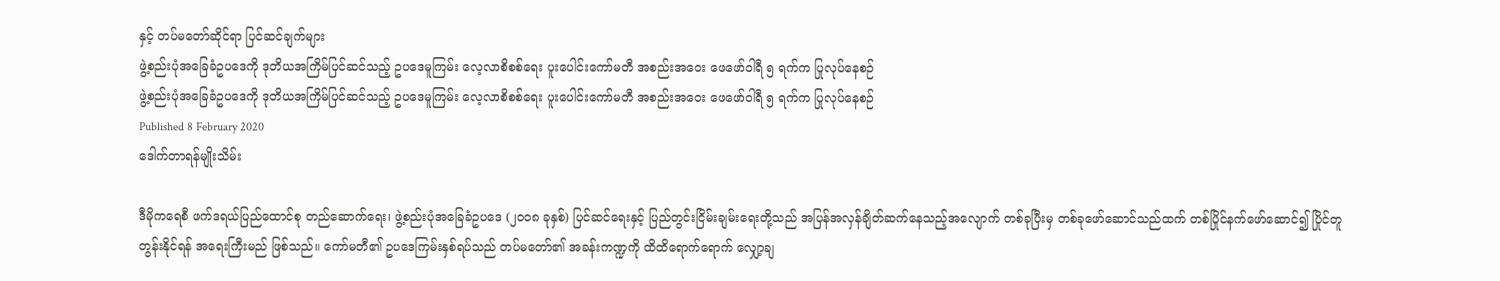နှင့် တပ်မတော်ဆိုင်ရာ ပြင်ဆင်ချက်များ
ဖွဲ့စည်းပုံအခြေခံဥပဒေကို ဒုတိယအကြိမ်ပြင်ဆင်သည့် ဥပဒေမူကြမ်း လေ့လာစိစစ်ရေး ပူးပေါင်းကော်မတီ အစည်းအဝေး ဖေဖော်ဝါရီ ၅ ရက်က ပြုလုပ်နေစဉ်
ဖွဲ့စည်းပုံအခြေခံဥပဒေကို ဒုတိယအကြိမ်ပြင်ဆင်သည့် ဥပဒေမူကြမ်း လေ့လာစိစစ်ရေး ပူးပေါင်းကော်မတီ အစည်းအဝေး ဖေဖော်ဝါရီ ၅ ရက်က ပြုလုပ်နေစဉ်
Published 8 February 2020
ဒေါက်တာရန်မျိုးသိမ်း

ဒီမိုကရေစီ ဖက်ဒရယ်ပြည်ထောင်စု တည်ဆောက်ရေး၊ ဖွဲ့စည်းပုံအခြေခံဥပဒေ (၂၀၀၈ ခုနှစ်) ပြင်ဆင်ရေးနှင့် ပြည်တွင်းငြိမ်းချမ်းရေးတို့သည် အပြန်အလှန်ချိတ်ဆက်နေသည့်အလျောက် တစ်ခုပြီးမှ တစ်ခုဖော်ဆောင်သည်ထက် တစ်ပြိုင်နက်ဖော်ဆောင်၍ ပြိုင်တူတွန်းနိုင်ရန် အရေးကြီးမည် ဖြစ်သည်။ ကော်မတီ၏ ဥပဒေကြမ်းနှစ်ရပ်သည် တပ်မတော်၏ အခန်းကဏ္ဍကို ထိထိရောက်ရောက် လျှော့ချ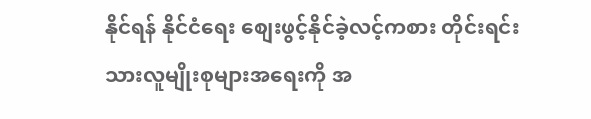နိုင်ရန် နိုင်ငံရေး စျေးဖွင့်နိုင်ခဲ့လင့်ကစား တိုင်းရင်းသားလူမျိုးစုများအရေးကို အ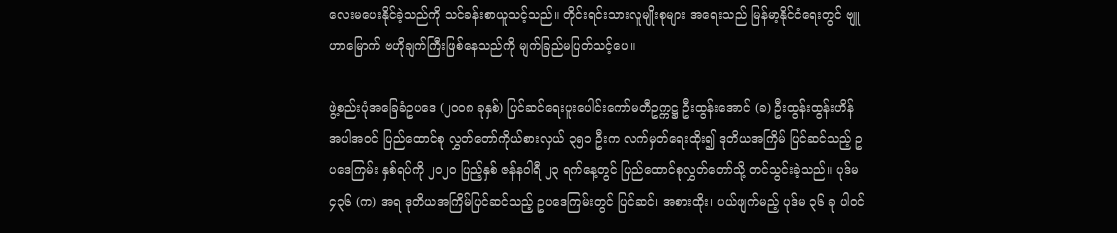လေးမပေးနိုင်ခဲ့သည်ကို သင်ခန်းစာယူသင့်သည်။ တိုင်းရင်းသားလူမျိုးစုများ အရေးသည် မြန်မာ့နိုင်ငံရေးတွင် ဗျူဟာမြောက် ဗဟိုချက်ကြီးဖြစ်နေသည်ကို မျက်ခြည်မပြတ်သင့်ပေ။

ဖွဲ့စည်းပုံအခြေခံဥပဒေ (၂၀၀၈ ခုနှစ်) ပြင်ဆင်ရေးပူးပေါင်းကော်မတီဥက္ကဋ္ဌ ဦးထွန်းအောင် (ခ) ဦးထွန်းထွန်းဟိန် အပါအဝင် ပြည်ထောင်စု လွှတ်တော်ကိုယ်စားလှယ် ၃၅၁ ဦးက လက်မှတ်ရေးထိုး၍ ဒုတိယအကြိမ် ပြင်ဆင်သည့် ဥပဒေကြမ်း နှစ်ရပ်ကို ၂၀၂၀ ပြည့်နှစ် ဇန်နဝါရီ ၂၃ ရက်နေ့တွင် ပြည်ထောင်စုလွှတ်တော်သို့ တင်သွင်းခဲ့သည်။ ပုဒ်မ ၄၃၆ (က) အရ ဒုတိယအကြိမ်ပြင်ဆင်သည့် ဥပဒေကြမ်းတွင် ပြင်ဆင်၊ အစားထိုး၊ ပယ်ဖျက်မည့် ပုဒ်မ ၃၆ ခု ပါဝင်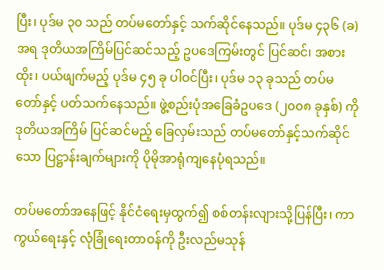ပြီး၊ ပုဒ်မ ၃၀ သည် တပ်မတော်နှင့် သက်ဆိုင်နေသည်။ ပုဒ်မ ၄၃၆ (ခ) အရ ဒုတိယအကြိမ်ပြင်ဆင်သည့် ဥပဒေကြမ်းတွင် ပြင်ဆင်၊ အစားထိုး၊ ပယ်ဖျက်မည့် ပုဒ်မ ၄၅ ခု ပါဝင်ပြီး၊ ပုဒ်မ ၁၃ ခုသည် တပ်မတော်နှင့် ပတ်သက်နေသည်။ ဖွဲ့စည်းပုံအခြေခံဥပဒေ (၂၀၀၈ ခုနှစ်) ကို ဒုတိယအကြိမ် ပြင်ဆင်မည့် ခြေလှမ်းသည် တပ်မတော်နှင့်သက်ဆိုင်သော ပြဋ္ဌာန်းချက်များကို ပိုမိုအာရုံကျနေပုံရသည်။

တပ်မတော်အနေဖြင့် နိုင်ငံရေးမှထွက်၍ စစ်တန်းလျားသို့ပြန်ပြီး၊ ကာကွယ်ရေးနှင့် လုံခြုံရေးတာဝန်ကို ဦးလည်မသုန်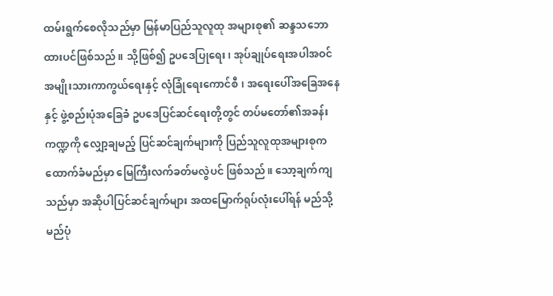ထမ်းရွက်စေလိုသည်မှာ မြန်မာပြည်သူလူထု အများစု၏ ဆန္ဒသဘောထားပင်ဖြစ်သည်။ သို့ဖြစ်၍ ဥပဒေပြုရေး၊ အုပ်ချုပ်ရေးအပါအဝင် အမျိုးသားကာကွယ်ရေးနှင့် လုံခြုံရေးကောင်စီ၊ အရေးပေါ်အခြေအနေနှင့် ဖွဲ့စည်းပုံအခြေခံ ဥပဒေပြင်ဆင်ရေးတို့တွင် တပ်မတော်၏အခန်းကဏ္ဍကို လျှော့ချမည့် ပြင်ဆင်ချက်များကို ပြည်သူလူထုအများစုက ထောက်ခံမည်မှာ မြေကြီးလက်ခတ်မလွဲပင် ဖြစ်သည်။ သော့ချက်ကျသည်မှာ အဆိုပါပြင်ဆင်ချက်များ အထမြောက်ရုပ်လုံးပေါ်ရန် မည်သို့မည်ပုံ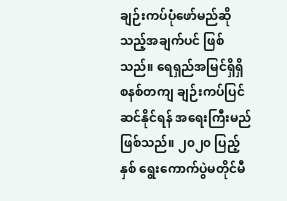ချဉ်းကပ်ပုံဖော်မည်ဆိုသည့်အချက်ပင် ဖြစ်သည်။ ရေရှည်အမြင်ရှိရှိ စနစ်တကျ ချဉ်းကပ်ပြင်ဆင်နိုင်ရန် အရေးကြီးမည်ဖြစ်သည်။ ၂၀၂၀ ပြည့်နှစ် ရွေးကောက်ပွဲမတိုင်မီ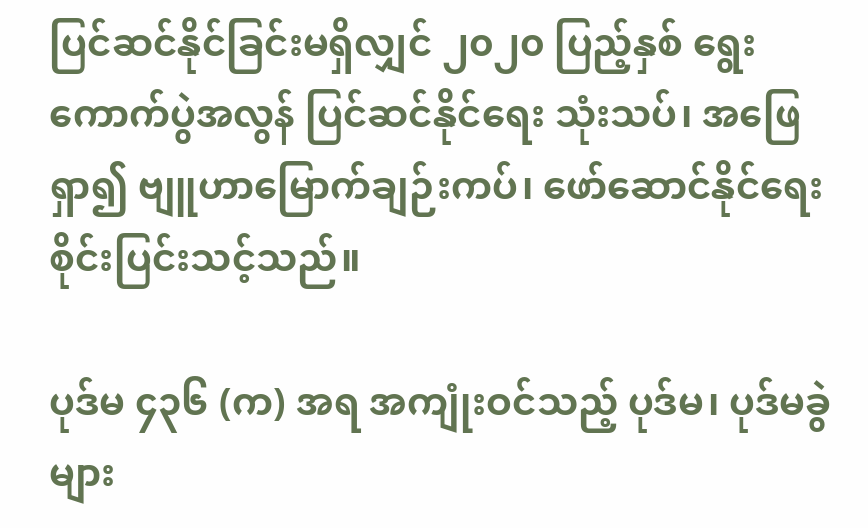ပြင်ဆင်နိုင်ခြင်းမရှိလျှင် ၂၀၂၀ ပြည့်နှစ် ရွေးကောက်ပွဲအလွန် ပြင်ဆင်နိုင်ရေး သုံးသပ်၊ အဖြေရှာ၍ ဗျူဟာမြောက်ချဉ်းကပ်၊ ဖော်ဆောင်နိုင်ရေး စိုင်းပြင်းသင့်သည်။

ပုဒ်မ ၄၃၆ (က) အရ အကျုံးဝင်သည့် ပုဒ်မ၊ ပုဒ်မခွဲများ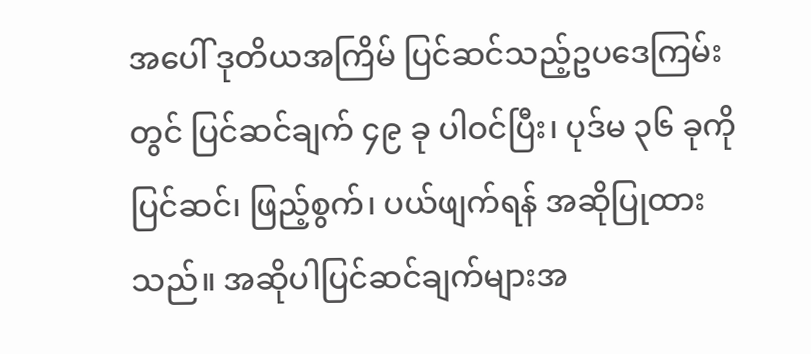အပေါ် ဒုတိယအကြိမ် ပြင်ဆင်သည့်ဥပဒေကြမ်းတွင် ပြင်ဆင်ချက် ၄၉ ခု ပါဝင်ပြီး၊ ပုဒ်မ ၃၆ ခုကို ပြင်ဆင်၊ ဖြည့်စွက်၊ ပယ်ဖျက်ရန် အဆိုပြုထားသည်။ အဆိုပါပြင်ဆင်ချက်များအ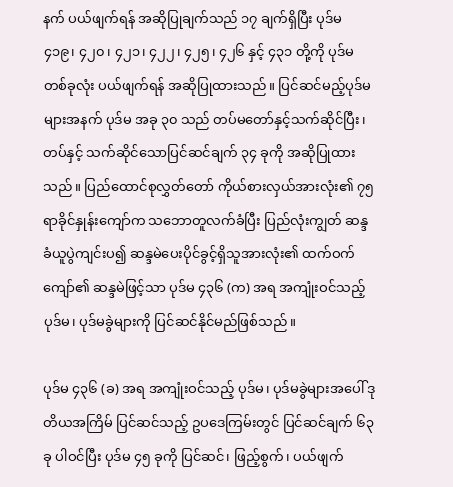နက် ပယ်ဖျက်ရန် အဆိုပြုချက်သည် ၁၇ ချက်ရှိပြီး ပုဒ်မ ၄၁၉၊ ၄၂၀၊ ၄၂၁၊ ၄၂၂၊ ၄၂၅၊ ၄၂၆ နှင့် ၄၃၁ တို့ကို ပုဒ်မတစ်ခုလုံး ပယ်ဖျက်ရန် အဆိုပြုထားသည်။ ပြင်ဆင်မည့်ပုဒ်မများအနက် ပုဒ်မ အခု ၃၀ သည် တပ်မတော်နှင့်သက်ဆိုင်ပြီး၊ တပ်နှင့် သက်ဆိုင်သောပြင်ဆင်ချက် ၃၄ ခုကို အဆိုပြုထားသည်။ ပြည်ထောင်စုလွှတ်တော် ကိုယ်စားလှယ်အားလုံး၏ ၇၅ ရာခိုင်နှုန်းကျော်က သဘောတူလက်ခံပြီး ပြည်လုံးကျွတ် ဆန္ဒခံယူပွဲကျင်းပ၍ ဆန္ဒမဲပေးပိုင်ခွင့်ရှိသူအားလုံး၏ ထက်ဝက်ကျော်၏ ဆန္ဒမဲဖြင့်သာ ပုဒ်မ ၄၃၆ (က) အရ အကျုံးဝင်သည့် ပုဒ်မ၊ ပုဒ်မခွဲများကို ပြင်ဆင်နိုင်မည်ဖြစ်သည်။

ပုဒ်မ ၄၃၆ (ခ) အရ အကျုံးဝင်သည့် ပုဒ်မ၊ ပုဒ်မခွဲများအပေါ် ဒုတိယအကြိမ် ပြင်ဆင်သည့် ဥပဒေကြမ်းတွင် ပြင်ဆင်ချက် ၆၃ ခု ပါဝင်ပြီး ပုဒ်မ ၄၅ ခုကို ပြင်ဆင်၊ ဖြည့်စွက်၊ ပယ်ဖျက်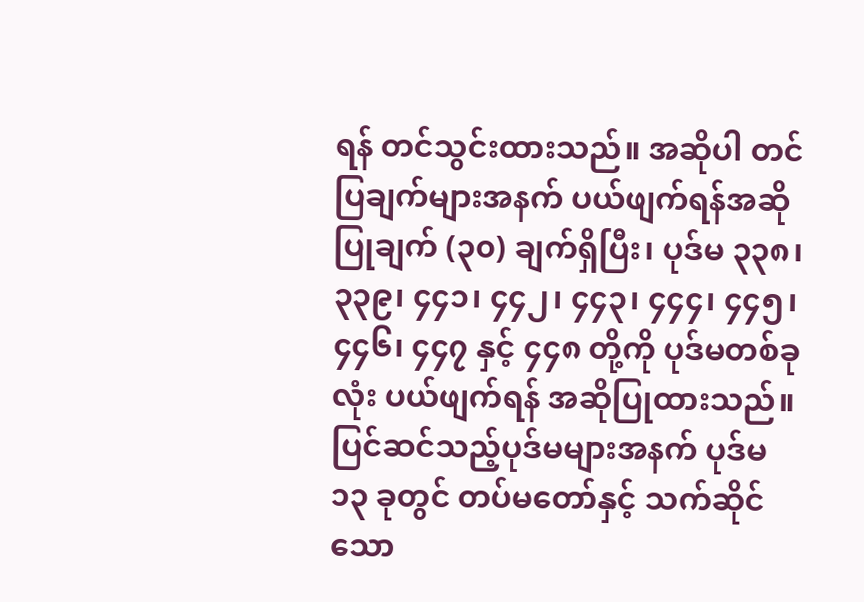ရန် တင်သွင်းထားသည်။ အဆိုပါ တင်ပြချက်များအနက် ပယ်ဖျက်ရန်အဆိုပြုချက် (၃၀) ချက်ရှိပြီး၊ ပုဒ်မ ၃၃၈၊ ၃၃၉၊ ၄၄၁၊ ၄၄၂၊ ၄၄၃၊ ၄၄၄၊ ၄၄၅၊ ၄၄၆၊ ၄၄၇ နှင့် ၄၄၈ တို့ကို ပုဒ်မတစ်ခုလုံး ပယ်ဖျက်ရန် အဆိုပြုထားသည်။ ပြင်ဆင်သည့်ပုဒ်မများအနက် ပုဒ်မ ၁၃ ခုတွင် တပ်မတော်နှင့် သက်ဆိုင်သော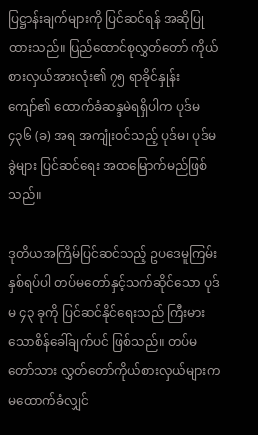ပြဋ္ဌာန်းချက်များကို ပြင်ဆင်ရန် အဆိုပြုထားသည်။ ပြည်ထောင်စုလွှတ်တော် ကိုယ်စားလှယ်အားလုံး၏ ၇၅ ရာခိုင်နှုန်းကျော်၏ ထောက်ခံဆန္ဒမဲရရှိပါက ပုဒ်မ ၄၃၆ (ခ) အရ အကျုံးဝင်သည့် ပုဒ်မ၊ ပုဒ်မခွဲများ ပြင်ဆင်ရေး အထမြောက်မည်ဖြစ်သည်။

ဒုတိယအကြိမ်ပြင်ဆင်သည့် ဥပဒေမူကြမ်းနှစ်ရပ်ပါ တပ်မတော်နှင့်သက်ဆိုင်သော ပုဒ်မ ၄၃ ခုကို ပြင်ဆင်နိုင်ရေးသည် ကြီးမားသောစိန်ခေါ်ချက်ပင် ဖြစ်သည်။ တပ်မတော်သား လွှတ်တော်ကိုယ်စားလှယ်များက မထောက်ခံလျှင်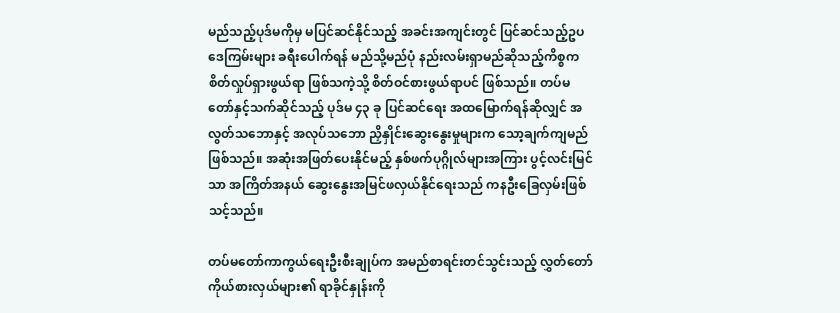မည်သည့်ပုဒ်မကိုမှ မပြင်ဆင်နိုင်သည့် အခင်းအကျင်းတွင် ပြင်ဆင်သည့်ဥပဒေကြမ်းများ ခရီးပေါက်ရန် မည်သို့မည်ပုံ နည်းလမ်းရှာမည်ဆိုသည့်ကိစ္စက စိတ်လှုပ်ရှားဖွယ်ရာ ဖြစ်သကဲ့သို့ စိတ်ဝင်စားဖွယ်ရာပင် ဖြစ်သည်။ တပ်မတော်နှင့်သက်ဆိုင်သည့် ပုဒ်မ ၄၃ ခု ပြင်ဆင်ရေး အထမြောက်ရန်ဆိုလျှင် အလွတ်သဘောနှင့် အလုပ်သဘော ညှိနှိုင်းဆွေးနွေးမှုများက သော့ချက်ကျမည်ဖြစ်သည်။ အဆုံးအဖြတ်ပေးနိုင်မည့် နှစ်ဖက်ပုဂ္ဂိုလ်များအကြား ပွင့်လင်းမြင်သာ အကြိတ်အနယ် ဆွေးနွေးအမြင်ဖလှယ်နိုင်ရေးသည် ကနဦးခြေလှမ်းဖြစ်သင့်သည်။

တပ်မတော်ကာကွယ်ရေးဦးစီးချုပ်က အမည်စာရင်းတင်သွင်းသည့် လွှတ်တော်ကိုယ်စားလှယ်များ၏ ရာခိုင်နှုန်းကို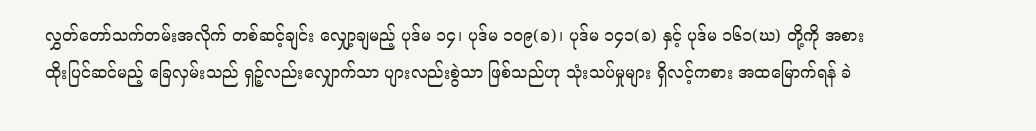လွှတ်တော်သက်တမ်းအလိုက် တစ်ဆင့်ချင်း လျှော့ချမည့် ပုဒ်မ ၁၄၊ ပုဒ်မ ၁၀၉(ခ)၊ ပုဒ်မ ၁၄၁(ခ) နှင့် ပုဒ်မ ၁၆၁(ဃ) တို့ကို အစားထိုးပြင်ဆင်မည့် ခြေလှမ်းသည် ရှဉ့်လည်းလျှောက်သာ ပျားလည်းစွဲသာ ဖြစ်သည်ဟု သုံးသပ်မှုများ ရှိလင့်ကစား အထမြောက်ရန် ခဲ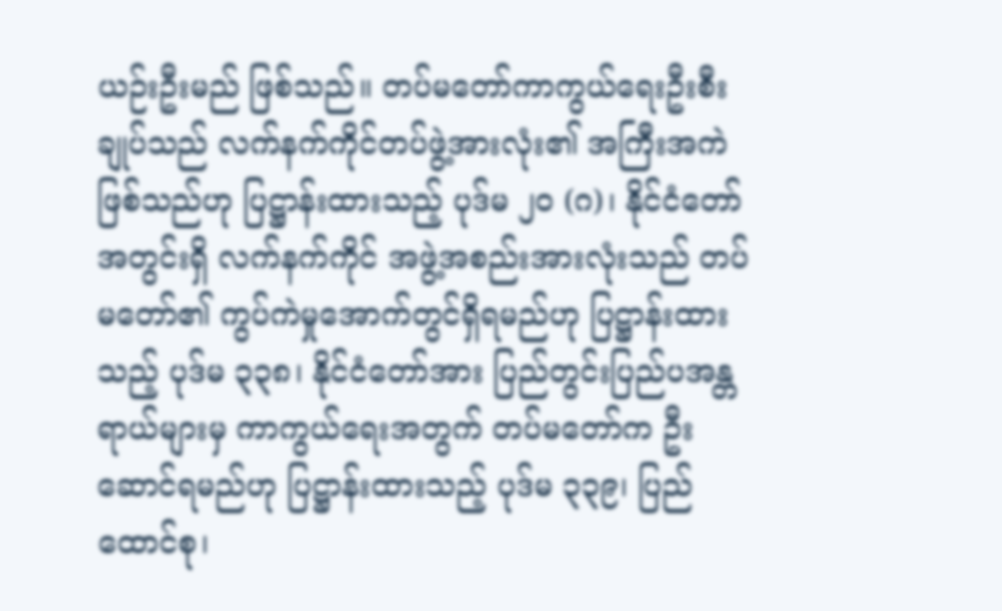ယဉ်းဦးမည် ဖြစ်သည်။ တပ်မတော်ကာကွယ်ရေးဦးစီးချုပ်သည် လက်နက်ကိုင်တပ်ဖွဲ့အားလုံး၏ အကြီးအကဲဖြစ်သည်ဟု ပြဋ္ဌာန်းထားသည့် ပုဒ်မ ၂၀ (ဂ)၊ နိုင်ငံတော်အတွင်းရှိ လက်နက်ကိုင် အဖွဲ့အစည်းအားလုံးသည် တပ်မတော်၏ ကွပ်ကဲမှုအောက်တွင်ရှိရမည်ဟု ပြဋ္ဌာန်းထားသည့် ပုဒ်မ ၃၃၈၊ နိုင်ငံတော်အား ပြည်တွင်းပြည်ပအန္တရာယ်များမှ ကာကွယ်ရေးအတွက် တပ်မတော်က ဦးဆောင်ရမည်ဟု ပြဋ္ဌာန်းထားသည့် ပုဒ်မ ၃၃၉၊ ပြည်ထောင်စု၊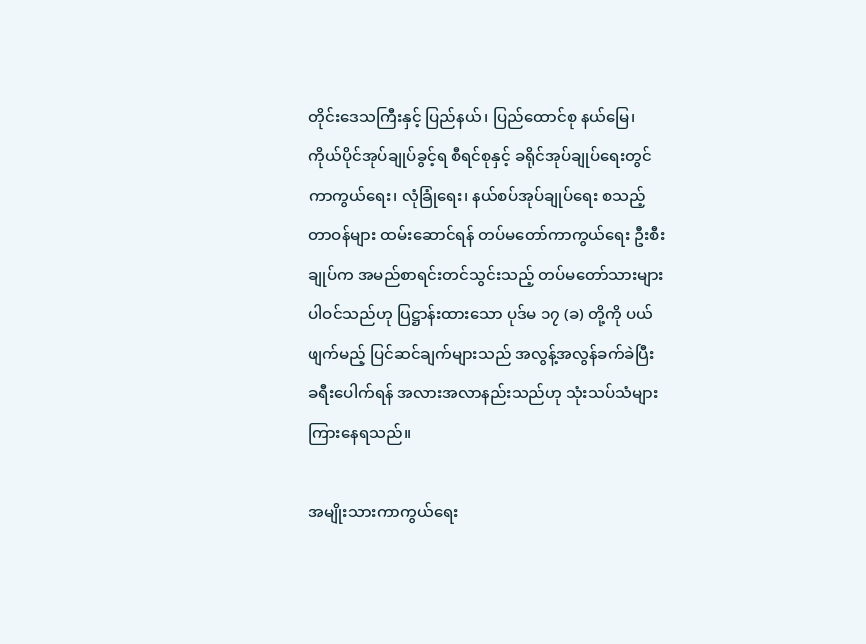တိုင်းဒေသကြီးနှင့် ပြည်နယ်၊ ပြည်ထောင်စု နယ်မြေ၊ ကိုယ်ပိုင်အုပ်ချုပ်ခွင့်ရ စီရင်စုနှင့် ခရိုင်အုပ်ချုပ်ရေးတွင် ကာကွယ်ရေး၊ လုံခြုံရေး၊ နယ်စပ်အုပ်ချုပ်ရေး စသည့်တာဝန်များ ထမ်းဆောင်ရန် တပ်မတော်ကာကွယ်ရေး ဦးစီးချုပ်က အမည်စာရင်းတင်သွင်းသည့် တပ်မတော်သားများ ပါဝင်သည်ဟု ပြဋ္ဌာန်းထားသော ပုဒ်မ ၁၇ (ခ) တို့ကို ပယ်ဖျက်မည့် ပြင်ဆင်ချက်များသည် အလွန့်အလွန်ခက်ခဲပြီး ခရီးပေါက်ရန် အလားအလာနည်းသည်ဟု သုံးသပ်သံများ ကြားနေရသည်။

အမျိုးသားကာကွယ်ရေး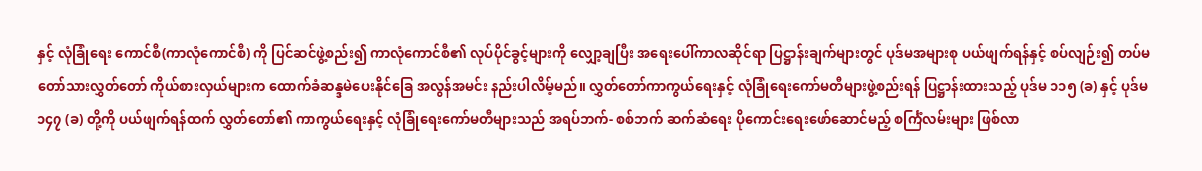နှင့် လုံခြုံရေး ကောင်စီ(ကာလုံကောင်စီ) ကို ပြင်ဆင်ဖွဲ့စည်း၍ ကာလုံကောင်စီ၏ လုပ်ပိုင်ခွင့်များကို လျှော့ချပြီး အရေးပေါ်ကာလဆိုင်ရာ ပြဋ္ဌာန်းချက်များတွင် ပုဒ်မအများစု ပယ်ဖျက်ရန်နှင့် စပ်လျဉ်း၍ တပ်မတော်သားလွှတ်တော် ကိုယ်စားလှယ်များက ထောက်ခံဆန္ဒမဲပေးနိုင်ခြေ အလွန်အမင်း နည်းပါလိမ့်မည်။ လွှတ်တော်ကာကွယ်ရေးနှင့် လုံခြုံရေးကော်မတီများဖွဲ့စည်းရန် ပြဋ္ဌာန်းထားသည့် ပုဒ်မ ၁၁၅ (ခ) နှင့် ပုဒ်မ ၁၄၇ (ခ) တို့ကို ပယ်ဖျက်ရန်ထက် လွှတ်တော်၏ ကာကွယ်ရေးနှင့် လုံခြုံရေးကော်မတီများသည် အရပ်ဘက်- စစ်ဘက် ဆက်ဆံရေး ပိုကောင်းရေးဖော်ဆောင်မည့် စင်္ကြံလမ်းများ ဖြစ်လာ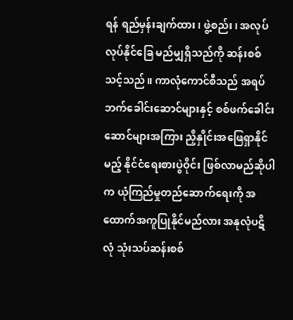ရန် ရည်မှန်းချက်ထား၊ ဖွဲ့စည်း၊ အလုပ်လုပ်နိုင်ခြေ မည်မျှရှိသည်ကို ဆန်းစစ်သင့်သည်။ ကာလုံကောင်စီသည် အရပ်ဘက်ခေါင်းဆောင်များနှင့် စစ်ဖက်ခေါင်းဆောင်များအကြား ညှိနှိုင်းအဖြေရှာနိုင်မည့် နိုင်ငံရေးစားပွဲဝိုင်း ဖြစ်လာမည်ဆိုပါက ယုံကြည်မှုတည်ဆောက်ရေးကို အထောက်အကူပြုနိုင်မည်လား အနုလုံပဋိလုံ သုံးသပ်ဆန်းစစ်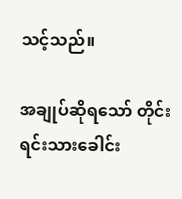သင့်သည်။

အချုပ်ဆိုရသော် တိုင်းရင်းသားခေါင်း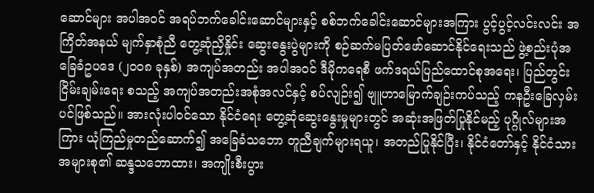ဆောင်များ အပါအဝင် အရပ်ဘက်ခေါင်းဆောင်များနှင့် စစ်ဘက်ခေါင်းဆောင်များအကြား ပွင့်ပွင့်လင်းလင်း အကြိတ်အနယ် မျက်နှာစုံညီ တွေ့ဆုံညှိနှိုင်း ဆွေးနွေးပွဲများကို စဉ်ဆက်မပြတ်ဖော်ဆောင်နိုင်ရေးသည် ဖွဲ့စည်းပုံအခြေခံဥပဒေ (၂၀၀၈ ခုနှစ်) အကျပ်အတည်း အပါအဝင် ဒီမိုကရေစီ ဖက်ဒရယ်ပြည်ထောင်စုအရေး၊ ပြည်တွင်းငြိမ်းချမ်းရေး စသည့် အကျပ်အတည်းအစုံအလင်နှင့် စပ်လျဉ်း၍ ဗျူဟာမြောက်ချဉ်းကပ်သည့် ကနဦးခြေလှမ်းပင်ဖြစ်သည်။ အားလုံးပါဝင်သော နိုင်ငံရေး တွေ့ဆုံဆွေးနွေးမှုများတွင် အဆုံးအဖြတ်ပြုနိုင်မည့် ပုဂ္ဂိုလ်များအကြား ယုံကြည်မှုတည်ဆောက်၍ အခြေခံသဘော တူညီချက်များရယူ၊ အတည်ပြုနိုင်ပြီး၊ နိုင်ငံတော်နှင့် နိုင်ငံသားအများစု၏ ဆန္ဒသဘောထား၊ အကျိုးစီးပွား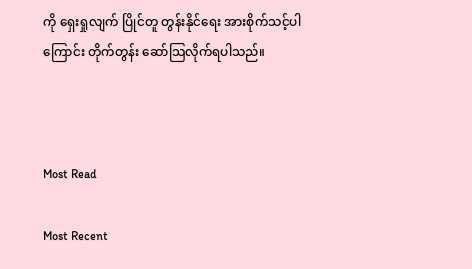ကို ရှေးရှုလျက် ပြိုင်တူ တွန်းနိုင်ရေး အားစိုက်သင့်ပါကြောင်း တိုက်တွန်း ဆော်သြလိုက်ရပါသည်။



Most Read

Most Recent